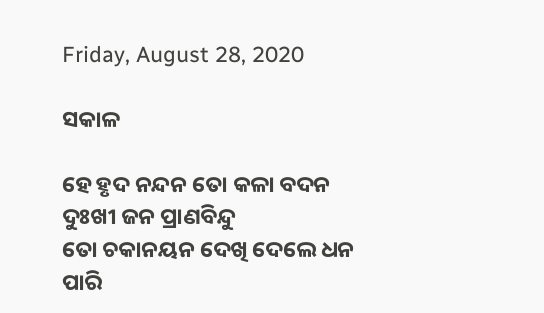Friday, August 28, 2020

ସକାଳ

ହେ ହୃଦ ନନ୍ଦନ ତୋ କଳା ବଦନ
ଦୁଃଖୀ ଜନ ପ୍ରାଣବିନ୍ଦୁ
ତୋ ଚକାନୟନ ଦେଖି ଦେଲେ ଧନ
ପାରି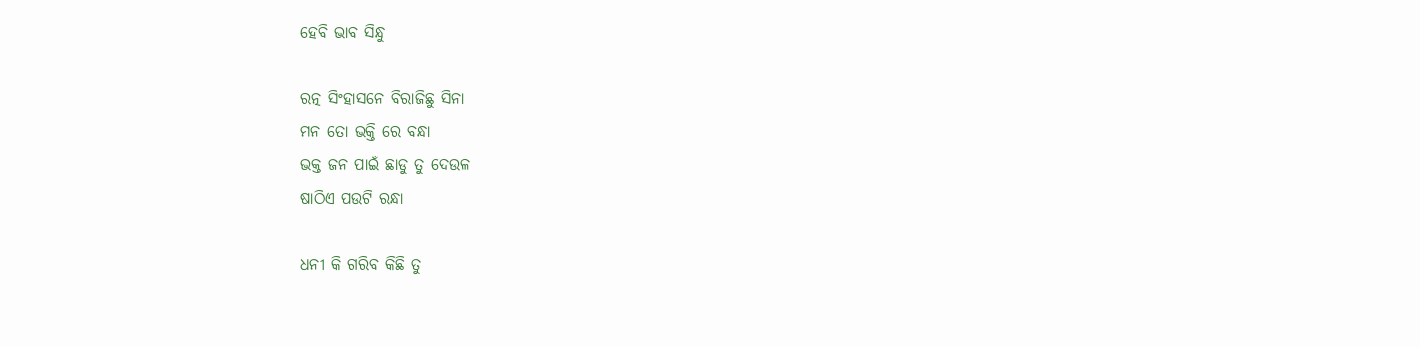ହେବି ଭାବ ସିନ୍ଧୁ

ରତ୍ନ ସିଂହାସନେ ବିରାଜିଛୁ ସିନା
ମନ ତୋ ଭକ୍ତି ରେ ବନ୍ଧା
ଭକ୍ତ ଜନ ପାଇଁ ଛାଡୁ ତୁ ଦେଉଳ
ଷାଠିଏ ପଉଟି ରନ୍ଧା

ଧନୀ କି ଗରିବ କିଛି ତୁ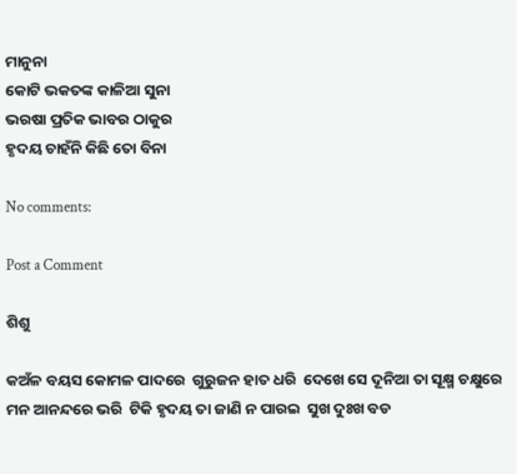ମାନୁନା
କୋଟି ଭକତଙ୍କ କାଳିଆ ସୁନା
ଭରଷା ପ୍ରତିକ ଭାବର ଠାକୁର
ହୃଦୟ ଚାହଁନି କିଛି ତୋ ବିନା

No comments:

Post a Comment

ଶିଶୁ

କଅଁଳ ବୟସ କୋମଳ ପାଦରେ  ଗୁରୁଜନ ହାତ ଧରି  ଦେଖେ ସେ ଦୂନିଆ ତା ସୂକ୍ଷ୍ମ ଚକ୍ଷୁରେ  ମନ ଆନନ୍ଦରେ ଭରି  ଟିକି ହୃଦୟ ତା ଜାଣି ନ ପାରଇ  ସୁଖ ଦୁଃଖ ବଡ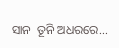ସାନ  ତୂନି ଅଧରରେ...